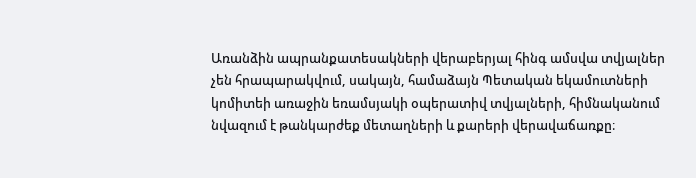Առանձին ապրանքատեսակների վերաբերյալ հինգ ամսվա տվյալներ չեն հրապարակվում, սակայն, համաձայն Պետական եկամուտների կոմիտեի առաջին եռամսյակի օպերատիվ տվյալների, հիմնականում նվազում է թանկարժեք մետաղների և քարերի վերավաճառքը։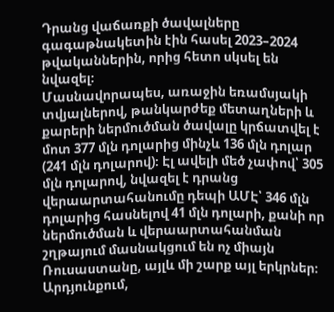Դրանց վաճառքի ծավալները գագաթնակետին էին հասել 2023–2024 թվականներին, որից հետո սկսել են նվազել։
Մասնավորապես, առաջին եռամսյակի տվյալներով, թանկարժեք մետաղների և քարերի ներմուծման ծավալը կրճատվել է մոտ 377 մլն դոլարից մինչև 136 մլն դոլար (241 մլն դոլարով)։ Էլ ավելի մեծ չափով՝ 305 մլն դոլարով, նվազել է դրանց վերաարտահանումը դեպի ԱՄԷ՝ 346 մլն դոլարից հասնելով 41 մլն դոլարի, քանի որ ներմուծման և վերաարտահանման շղթայում մասնակցում են ոչ միայն Ռուսաստանը, այլև մի շարք այլ երկրներ։
Արդյունքում,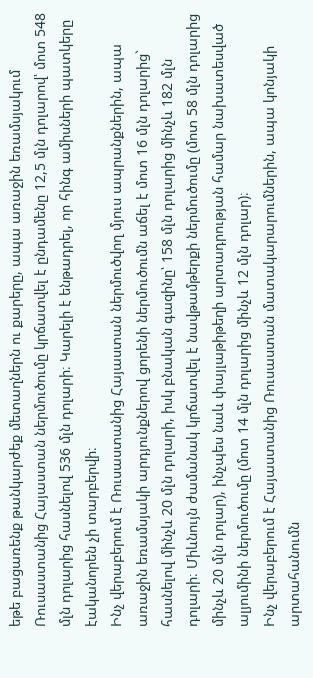եթե բացառենք թանկարժեք մետաղներն ու քարերը, ապա առաջին եռամսյակում Ռուսաստանից Հայաստան ներմուծումը կրճատվել է ընդամենը 12,5 մլն դոլարով՝ մոտ 548 մլն դոլարից հասնելով 536 մլն դոլարի։ Կարելի է ենթադրել, որ հինգ ամիսների պատկերը էականորեն չի տարբերվի։
Ինչ վերաբերում է Ռուսաստանից Հայաստան ներմուծվող մյուս ապրանքներին, ապա առաջին եռամսյակի արդյունքներով ցորենի ներմուծումն աճել է մոտ 16 մլն դոլարից` հասնելով մինչև 20 մլն դոլարի, իսկ բնական գազինը՝ 158 մլն դոլարից մինչև 182 մլն դոլարի։ Միևնույն ժամանակ կրճատվել է նավթամթերքի ներմուծումը (մոտ 58 մլն դոլարից մինչև 20 մլն դոլար), ինչպես նաև փայլաթիթեղի արտադրության համար նախատեսված ալյումինի ներմուծումը (մոտ 14 մլն դոլարից մինչև 12 մլն դոլար)։
Ինչ վերաբերում է Հայաստանից Ռուսաստան մատակարարումներին, ապա կոնյակի արտահանումն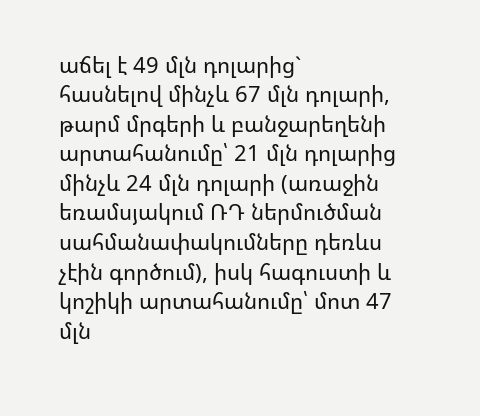աճել է 49 մլն դոլարից` հասնելով մինչև 67 մլն դոլարի, թարմ մրգերի և բանջարեղենի արտահանումը՝ 21 մլն դոլարից մինչև 24 մլն դոլարի (առաջին եռամսյակում ՌԴ ներմուծման սահմանափակումները դեռևս չէին գործում), իսկ հագուստի և կոշիկի արտահանումը՝ մոտ 47 մլն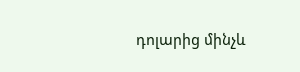դոլարից մինչև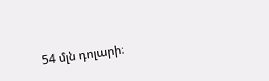54 մլն դոլարի։